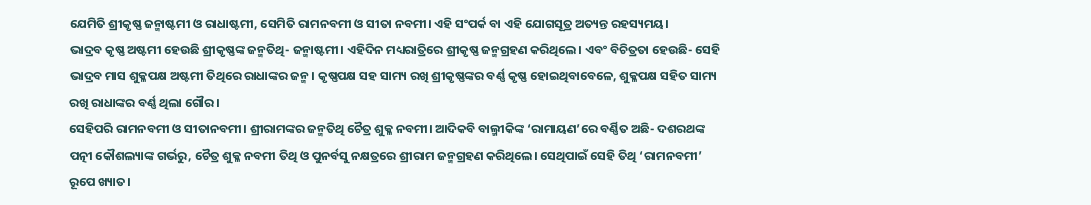ଯେମିତି ଶ୍ରୀକୃଷ୍ଣ ଜନ୍ମାଷ୍ଟମୀ ଓ ରାଧାଷ୍ଟମୀ, ସେମିତି ରାମନବମୀ ଓ ସୀତା ନବମୀ। ଏହି ସଂପର୍କ ବା ଏହି ଯୋଗସୂତ୍ର ଅତ୍ୟନ୍ତ ରହସ୍ୟମୟ।
ଭାଦ୍ରବ କୃଷ୍ଣ ଅଷ୍ଟମୀ ହେଉଛି ଶ୍ରୀକୃଷ୍ଣଙ୍କ ଜନ୍ମତିଥି- ଜନ୍ମାଷ୍ଟମୀ। ଏହିଦିନ ମଧ୍ୟରାତ୍ରିରେ ଶ୍ରୀକୃଷ୍ଣ ଜନ୍ମଗ୍ରହଣ କରିଥିଲେ। ଏବଂ ବିଚିତ୍ରତା ହେଉଛି- ସେହି ଭାଦ୍ରବ ମାସ ଶୁକ୍ଳପକ୍ଷ ଅଷ୍ଟମୀ ତିଥିରେ ରାଧାଙ୍କର ଜନ୍ମ। କୃଷ୍ଣପକ୍ଷ ସହ ସାମ୍ୟ ରଖି ଶ୍ରୀକୃଷ୍ଣଙ୍କର ବର୍ଣ୍ଣ କୃଷ୍ଣ ହୋଇଥିବାବେଳେ, ଶୁକ୍ଳପକ୍ଷ ସହିତ ସାମ୍ୟ ରଖି ରାଧାଙ୍କର ବର୍ଣ୍ଣ ଥିଲା ଗୌର।
ସେହିପରି ରାମନବମୀ ଓ ସୀତାନବମୀ। ଶ୍ରୀରାମଙ୍କର ଜନ୍ମତିଥି ଚୈତ୍ର ଶୁକ୍ଳ ନବମୀ। ଆଦିକବି ବାଲ୍ମୀକିଙ୍କ ‘ରାମାୟଣ’ରେ ବର୍ଣ୍ଣିତ ଅଛି- ଦଶରଥଙ୍କ ପତ୍ନୀ କୌଶଲ୍ୟାଙ୍କ ଗର୍ଭରୁ, ଚୈତ୍ର ଶୁକ୍ଳ ନବମୀ ତିଥି ଓ ପୁନର୍ବସୁ ନକ୍ଷତ୍ରରେ ଶ୍ରୀରାମ ଜନ୍ମଗ୍ରହଣ କରିଥିଲେ। ସେଥିପାଇଁ ସେହି ତିଥି ‘ରାମନବମୀ’ ରୂପେ ଖ୍ୟାତ।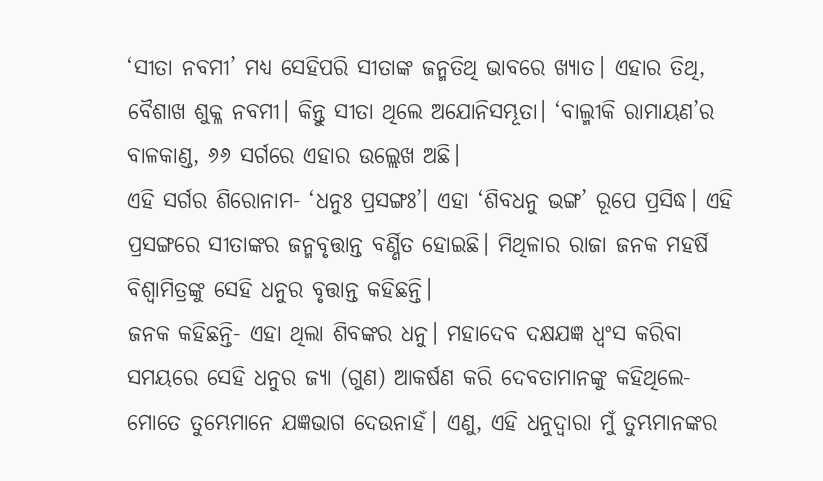‘ସୀତା ନବମୀ’ ମଧ୍ୟ ସେହିପରି ସୀତାଙ୍କ ଜନ୍ମତିଥି ଭାବରେ ଖ୍ୟାତ। ଏହାର ତିଥି, ବୈଶାଖ ଶୁକ୍ଳ ନବମୀ। କିନ୍ତୁ ସୀତା ଥିଲେ ଅଯୋନିସମ୍ଭୂତା। ‘ବାଲ୍ମୀକି ରାମାୟଣ’ର ବାଳକାଣ୍ଡ, ୬୬ ସର୍ଗରେ ଏହାର ଉଲ୍ଲେଖ ଅଛି।
ଏହି ସର୍ଗର ଶିରୋନାମ- ‘ଧନୁଃ ପ୍ରସଙ୍ଗଃ’। ଏହା ‘ଶିବଧନୁ ଭଙ୍ଗ’ ରୂପେ ପ୍ରସିଦ୍ଧ। ଏହି ପ୍ରସଙ୍ଗରେ ସୀତାଙ୍କର ଜନ୍ମବୃତ୍ତାନ୍ତ ବର୍ଣ୍ଣିତ ହୋଇଛି। ମିଥିଳାର ରାଜା ଜନକ ମହର୍ଷି ବିଶ୍ବାମିତ୍ରଙ୍କୁ ସେହି ଧନୁର ବୃତ୍ତାନ୍ତ କହିଛନ୍ତି।
ଜନକ କହିଛନ୍ତି- ଏହା ଥିଲା ଶିବଙ୍କର ଧନୁ। ମହାଦେବ ଦକ୍ଷଯଜ୍ଞ ଧ୍ବଂସ କରିବା ସମୟରେ ସେହି ଧନୁର ଜ୍ୟା (ଗୁଣ) ଆକର୍ଷଣ କରି ଦେବତାମାନଙ୍କୁ କହିଥିଲେ- ମୋତେ ତୁମ୍ଭେମାନେ ଯଜ୍ଞଭାଗ ଦେଉନାହଁ। ଏଣୁ, ଏହି ଧନୁଦ୍ବାରା ମୁଁ ତୁମ୍ଭମାନଙ୍କର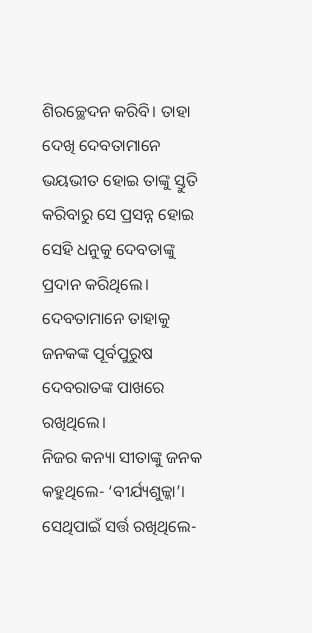ଶିରଚ୍ଛେଦନ କରିବି। ତାହା ଦେଖି ଦେବତାମାନେ ଭୟଭୀତ ହୋଇ ତାଙ୍କୁ ସ୍ତୁତି କରିବାରୁ ସେ ପ୍ରସନ୍ନ ହୋଇ ସେହି ଧନୁକୁ ଦେବତାଙ୍କୁ ପ୍ରଦାନ କରିଥିଲେ। ଦେବତାମାନେ ତାହାକୁ ଜନକଙ୍କ ପୂର୍ବପୁରୁଷ ଦେବରାତଙ୍କ ପାଖରେ ରଖିଥିଲେ।
ନିଜର କନ୍ୟା ସୀତାଙ୍କୁ ଜନକ କହୁଥିଲେ- ‘ବୀର୍ଯ୍ୟଶୁଳ୍କା’। ସେଥିପାଇଁ ସର୍ତ୍ତ ରଖିଥିଲେ-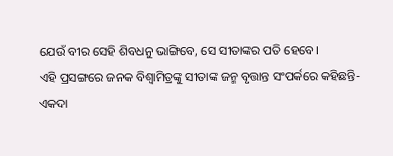ଯେଉଁ ବୀର ସେହି ଶିବଧନୁ ଭାଙ୍ଗିବେ, ସେ ସୀତାଙ୍କର ପତି ହେବେ।
ଏହି ପ୍ରସଙ୍ଗରେ ଜନକ ବିଶ୍ବାମିତ୍ରଙ୍କୁ ସୀତାଙ୍କ ଜନ୍ମ ବୃତ୍ତାନ୍ତ ସଂପର୍କରେ କହିଛନ୍ତି- ଏକଦା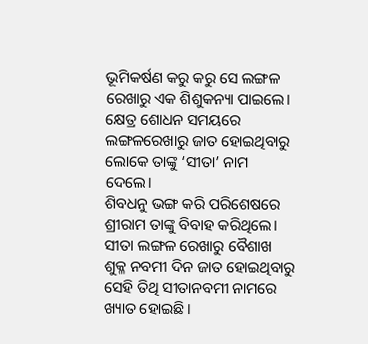ଭୂମିକର୍ଷଣ କରୁ କରୁ ସେ ଲଙ୍ଗଳ ରେଖାରୁ ଏକ ଶିଶୁକନ୍ୟା ପାଇଲେ। କ୍ଷେତ୍ର ଶୋଧନ ସମୟରେ ଲଙ୍ଗଳରେଖାରୁ ଜାତ ହୋଇଥିବାରୁ ଲୋକେ ତାଙ୍କୁ ‘ସୀତା’ ନାମ ଦେଲେ।
ଶିବଧନୁ ଭଙ୍ଗ କରି ପରିଶେଷରେ ଶ୍ରୀରାମ ତାଙ୍କୁ ବିବାହ କରିଥିଲେ।
ସୀତା ଲଙ୍ଗଳ ରେଖାରୁ ବୈଶାଖ ଶୁକ୍ଳ ନବମୀ ଦିନ ଜାତ ହୋଇଥିବାରୁ ସେହି ତିଥି ସୀତାନବମୀ ନାମରେ ଖ୍ୟାତ ହୋଇଛି।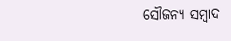ସୌଜନ୍ୟ ସମ୍ବାଦ